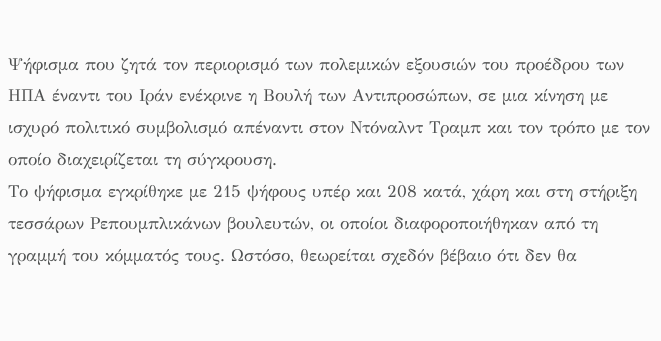Ψήφισμα που ζητά τον περιορισμό των πολεμικών εξουσιών του προέδρου των ΗΠΑ έναντι του Ιράν ενέκρινε η Βουλή των Αντιπροσώπων, σε μια κίνηση με ισχυρό πολιτικό συμβολισμό απέναντι στον Ντόναλντ Τραμπ και τον τρόπο με τον οποίο διαχειρίζεται τη σύγκρουση.
Το ψήφισμα εγκρίθηκε με 215 ψήφους υπέρ και 208 κατά, χάρη και στη στήριξη τεσσάρων Ρεπουμπλικάνων βουλευτών, οι οποίοι διαφοροποιήθηκαν από τη γραμμή του κόμματός τους. Ωστόσο, θεωρείται σχεδόν βέβαιο ότι δεν θα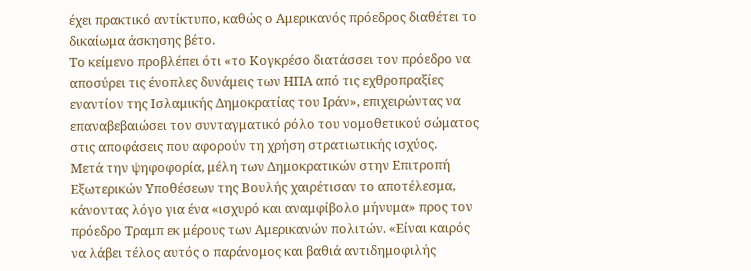έχει πρακτικό αντίκτυπο, καθώς ο Αμερικανός πρόεδρος διαθέτει το δικαίωμα άσκησης βέτο.
Το κείμενο προβλέπει ότι «το Κογκρέσο διατάσσει τον πρόεδρο να αποσύρει τις ένοπλες δυνάμεις των ΗΠΑ από τις εχθροπραξίες εναντίον της Ισλαμικής Δημοκρατίας του Ιράν», επιχειρώντας να επαναβεβαιώσει τον συνταγματικό ρόλο του νομοθετικού σώματος στις αποφάσεις που αφορούν τη χρήση στρατιωτικής ισχύος.
Μετά την ψηφοφορία, μέλη των Δημοκρατικών στην Επιτροπή Εξωτερικών Υποθέσεων της Βουλής χαιρέτισαν το αποτέλεσμα, κάνοντας λόγο για ένα «ισχυρό και αναμφίβολο μήνυμα» προς τον πρόεδρο Τραμπ εκ μέρους των Αμερικανών πολιτών. «Είναι καιρός να λάβει τέλος αυτός ο παράνομος και βαθιά αντιδημοφιλής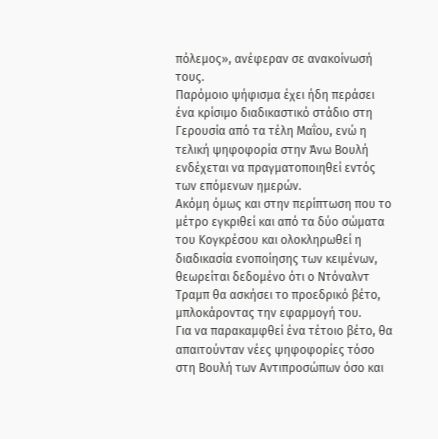πόλεμος», ανέφεραν σε ανακοίνωσή τους.
Παρόμοιο ψήφισμα έχει ήδη περάσει ένα κρίσιμο διαδικαστικό στάδιο στη Γερουσία από τα τέλη Μαΐου, ενώ η τελική ψηφοφορία στην Άνω Βουλή ενδέχεται να πραγματοποιηθεί εντός των επόμενων ημερών.
Ακόμη όμως και στην περίπτωση που το μέτρο εγκριθεί και από τα δύο σώματα του Κογκρέσου και ολοκληρωθεί η διαδικασία ενοποίησης των κειμένων, θεωρείται δεδομένο ότι ο Ντόναλντ Τραμπ θα ασκήσει το προεδρικό βέτο, μπλοκάροντας την εφαρμογή του.
Για να παρακαμφθεί ένα τέτοιο βέτο, θα απαιτούνταν νέες ψηφοφορίες τόσο στη Βουλή των Αντιπροσώπων όσο και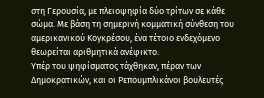στη Γερουσία, με πλειοψηφία δύο τρίτων σε κάθε σώμα. Με βάση τη σημερινή κομματική σύνθεση του αμερικανικού Κογκρέσου, ένα τέτοιο ενδεχόμενο θεωρείται αριθμητικά ανέφικτο.
Υπέρ του ψηφίσματος τάχθηκαν, πέραν των Δημοκρατικών, και οι Ρεπουμπλικάνοι βουλευτές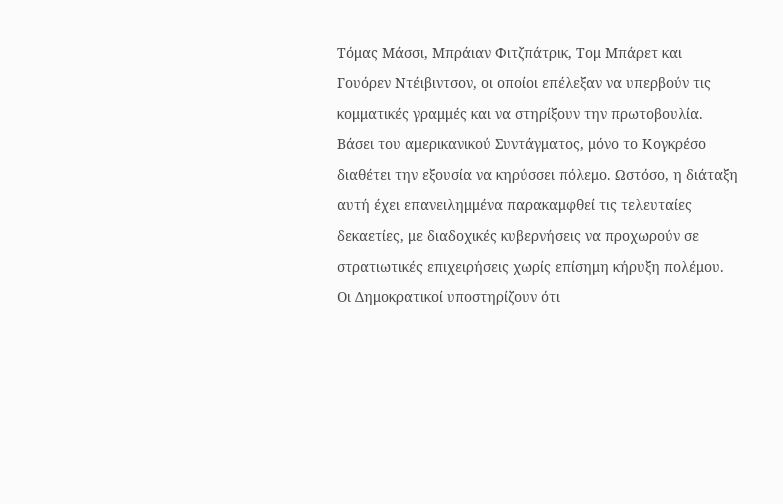Τόμας Μάσσι, Μπράιαν Φιτζπάτρικ, Τομ Μπάρετ και Γουόρεν Ντέιβιντσον, οι οποίοι επέλεξαν να υπερβούν τις κομματικές γραμμές και να στηρίξουν την πρωτοβουλία.
Βάσει του αμερικανικού Συντάγματος, μόνο το Κογκρέσο διαθέτει την εξουσία να κηρύσσει πόλεμο. Ωστόσο, η διάταξη αυτή έχει επανειλημμένα παρακαμφθεί τις τελευταίες δεκαετίες, με διαδοχικές κυβερνήσεις να προχωρούν σε στρατιωτικές επιχειρήσεις χωρίς επίσημη κήρυξη πολέμου. Οι Δημοκρατικοί υποστηρίζουν ότι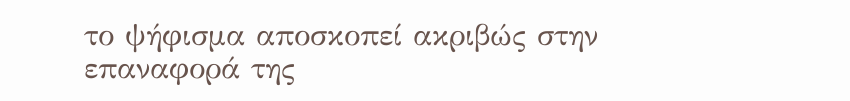το ψήφισμα αποσκοπεί ακριβώς στην επαναφορά της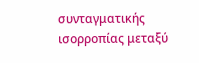συνταγματικής ισορροπίας μεταξύ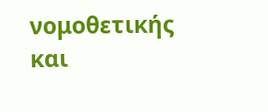νομοθετικής και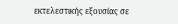εκτελεστικής εξουσίας σε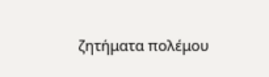ζητήματα πολέμου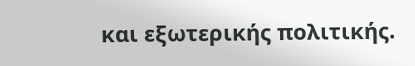και εξωτερικής πολιτικής.